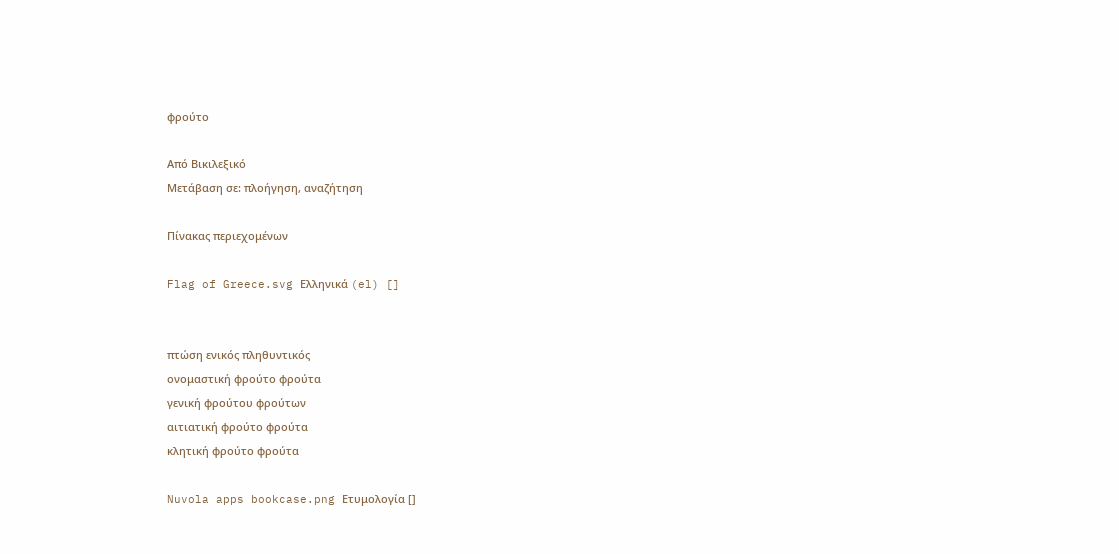φρούτο

Από Βικιλεξικό
Μετάβαση σε: πλοήγηση, αναζήτηση

Πίνακας περιεχομένων

Flag of Greece.svg Ελληνικά (el) []


πτώση ενικός πληθυντικός
ονομαστική φρούτο φρούτα
γενική φρούτου φρούτων
αιτιατική φρούτο φρούτα
κλητική φρούτο φρούτα

Nuvola apps bookcase.png Ετυμολογία []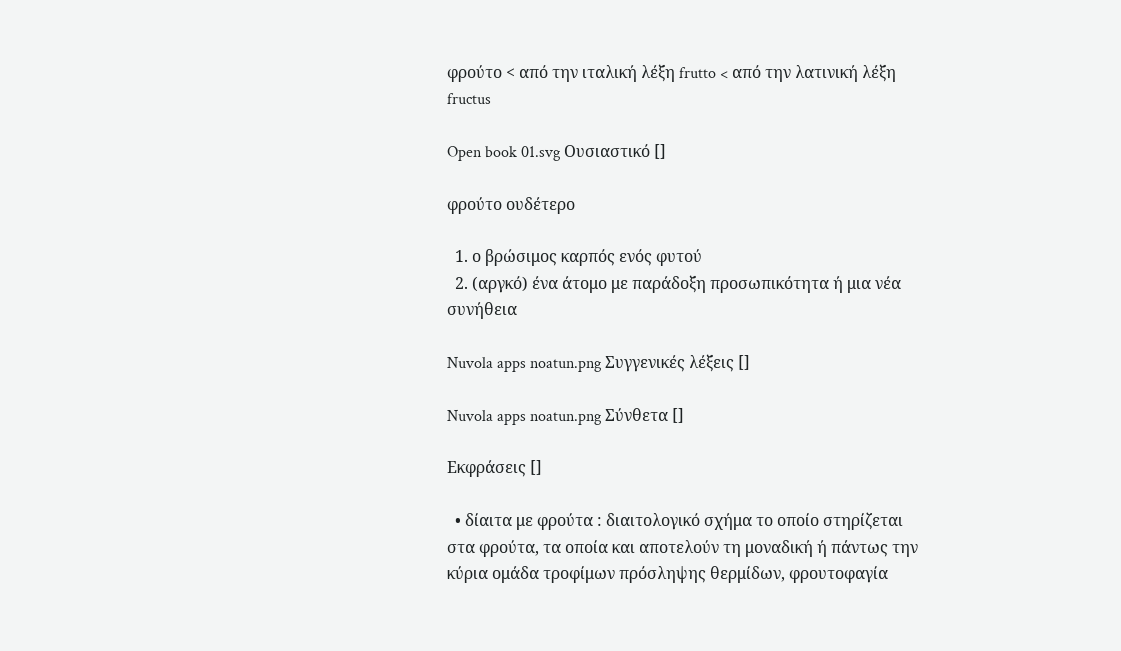φρούτο < από την ιταλική λέξη frutto < από την λατινική λέξη fructus

Open book 01.svg Ουσιαστικό []

φρούτο ουδέτερο

  1. ο βρώσιμος καρπός ενός φυτού
  2. (αργκό) ένα άτομο με παράδοξη προσωπικότητα ή μια νέα συνήθεια

Nuvola apps noatun.png Συγγενικές λέξεις []

Nuvola apps noatun.png Σύνθετα []

Εκφράσεις []

  • δίαιτα με φρούτα : διαιτολογικό σχήμα το οποίο στηρίζεται στα φρούτα, τα οποία και αποτελούν τη μοναδική ή πάντως την κύρια ομάδα τροφίμων πρόσληψης θερμίδων, φρουτοφαγία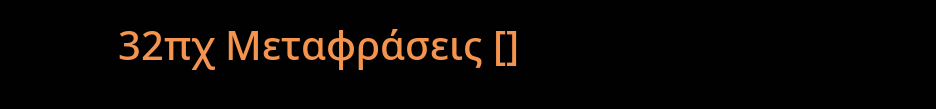32πχ Μεταφράσεις []